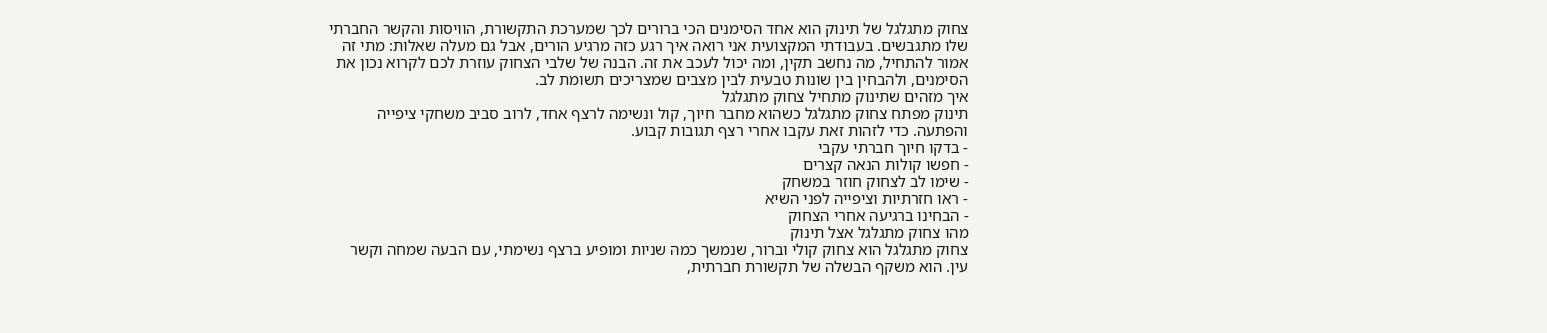צחוק מתגלגל של תינוק הוא אחד הסימנים הכי ברורים לכך שמערכת התקשורת, הוויסות והקשר החברתי שלו מתגבשים. בעבודתי המקצועית אני רואה איך רגע כזה מרגיע הורים, אבל גם מעלה שאלות: מתי זה אמור להתחיל, מה נחשב תקין, ומה יכול לעכב את זה. הבנה של שלבי הצחוק עוזרת לכם לקרוא נכון את הסימנים, ולהבחין בין שונות טבעית לבין מצבים שמצריכים תשומת לב.
איך מזהים שתינוק מתחיל צחוק מתגלגל
תינוק מפתח צחוק מתגלגל כשהוא מחבר חיוך, קול ונשימה לרצף אחד, לרוב סביב משחקי ציפייה והפתעה. כדי לזהות זאת עקבו אחרי רצף תגובות קבוע.
- בדקו חיוך חברתי עקבי
- חפשו קולות הנאה קצרים
- שימו לב לצחוק חוזר במשחק
- ראו חזרתיות וציפייה לפני השיא
- הבחינו ברגיעה אחרי הצחוק
מהו צחוק מתגלגל אצל תינוק
צחוק מתגלגל הוא צחוק קולי וברור, שנמשך כמה שניות ומופיע ברצף נשימתי, עם הבעה שמחה וקשר עין. הוא משקף הבשלה של תקשורת חברתית,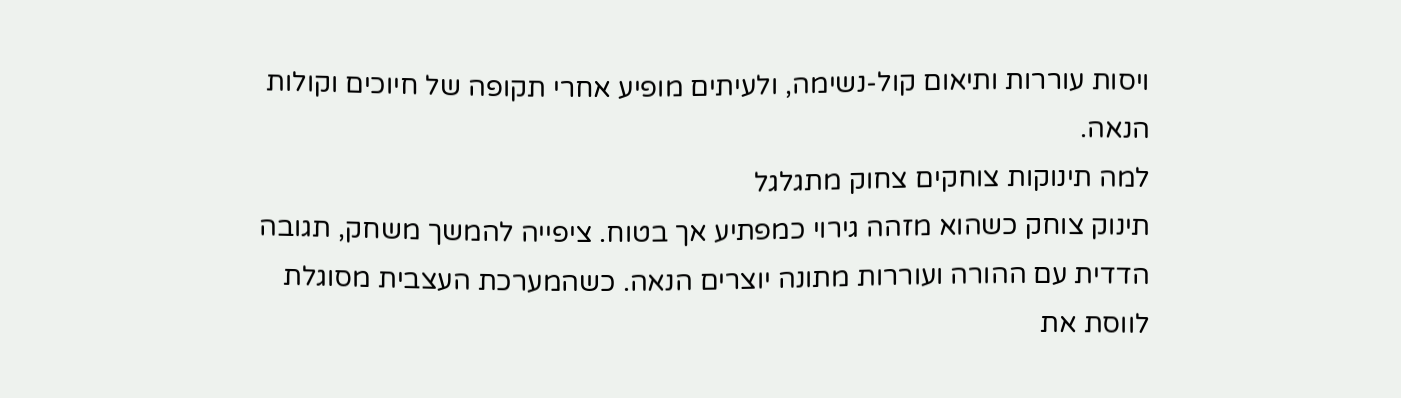ויסות עוררות ותיאום קול-נשימה, ולעיתים מופיע אחרי תקופה של חיוכים וקולות הנאה.
למה תינוקות צוחקים צחוק מתגלגל
תינוק צוחק כשהוא מזהה גירוי כמפתיע אך בטוח. ציפייה להמשך משחק, תגובה הדדית עם ההורה ועוררות מתונה יוצרים הנאה. כשהמערכת העצבית מסוגלת לווסת את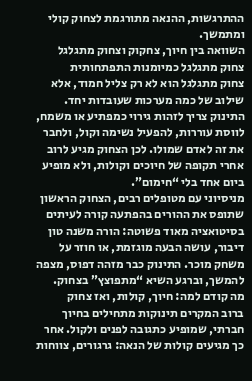ההתרגשות, ההנאה מתורגמת לצחוק קולי ומתמשך.
השוואה בין חיוך, צחקוק וצחוק מתגלגל
צחוק מתגלגל כמיומנות התפתחותית
צחוק מתגלגל הוא לא רק צליל חמוד, אלא שילוב של כמה מערכות שעובדות יחד. התינוק צריך לזהות גירוי כמפתיע או משמח, לווסת עוררות, להפעיל נשימה וקול, ולחבר את זה לאדם שמולו. לכן הצחוק מגיע לרוב אחרי תקופה של חיוכים וקולות, ולא מופיע ביום אחד בלי “חימום”.
מניסיוני עם מטופלים רבים, הצחוק הראשון שתופס את ההורים בהפתעה קורה לעיתים בסיטואציה מאוד פשוטה: הורה משנה טון דיבור, עושה הבעה מוגזמת, או חוזר על משחק מוכר. התינוק כבר מזהה דפוס, מצפה להמשך, וברגע השיא “מתפוצץ” בצחוק.
מה קודם למה: חיוך, קולות, ואז צחוק
ברוב המקרים תינוקות מתחילים בחיוך חברתי, שמופיע כתגובה לפנים ולקול. אחר כך מגיעים קולות של הנאה: גרגורים, צווחות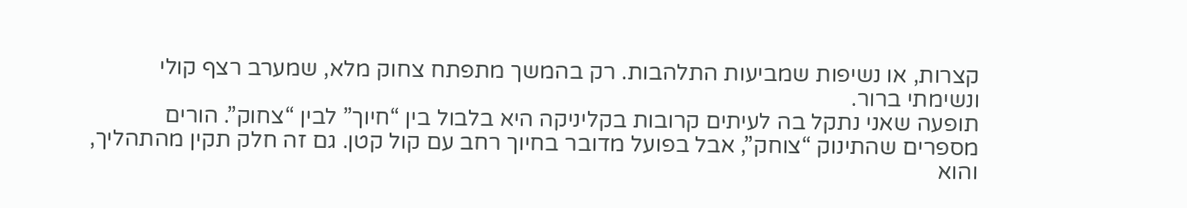קצרות, או נשיפות שמביעות התלהבות. רק בהמשך מתפתח צחוק מלא, שמערב רצף קולי ונשימתי ברור.
תופעה שאני נתקל בה לעיתים קרובות בקליניקה היא בלבול בין “חיוך” לבין “צחוק”. הורים מספרים שהתינוק “צוחק”, אבל בפועל מדובר בחיוך רחב עם קול קטן. גם זה חלק תקין מהתהליך, והוא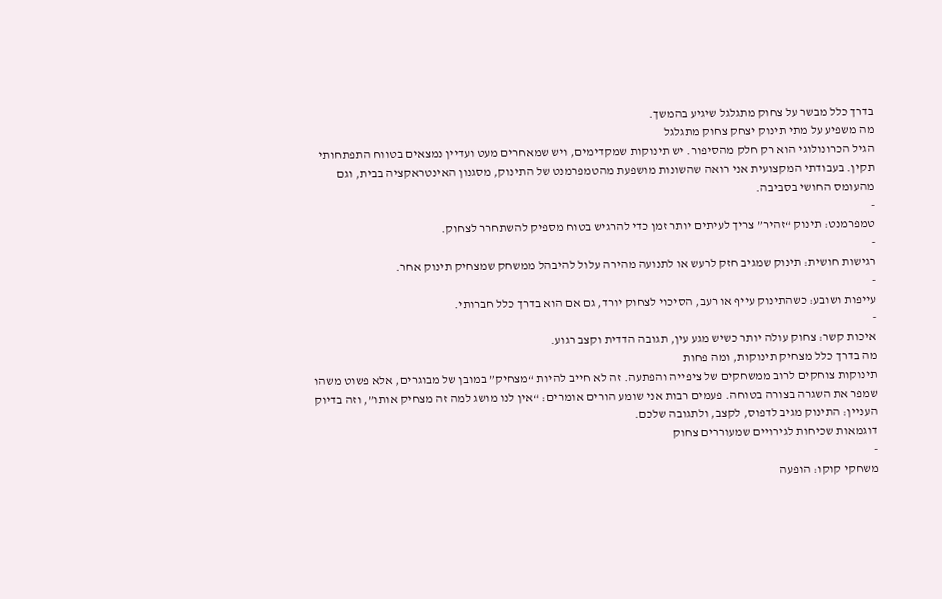בדרך כלל מבשר על צחוק מתגלגל שיגיע בהמשך.
מה משפיע על מתי תינוק יצחק צחוק מתגלגל
הגיל הכרונולוגי הוא רק חלק מהסיפור. יש תינוקות שמקדימים, ויש שמאחרים מעט ועדיין נמצאים בטווח התפתחותי תקין. בעבודתי המקצועית אני רואה שהשונות מושפעת מהטמפרמנט של התינוק, מסגנון האינטראקציה בבית, וגם מהעומס החושי בסביבה.
-
טמפרמנט: תינוק “זהיר” צריך לעיתים יותר זמן כדי להרגיש בטוח מספיק להשתחרר לצחוק.
-
רגישות חושית: תינוק שמגיב חזק לרעש או לתנועה מהירה עלול להיבהל ממשחק שמצחיק תינוק אחר.
-
עייפות ושובע: כשהתינוק עייף או רעב, הסיכוי לצחוק יורד, גם אם הוא בדרך כלל חברותי.
-
איכות קשר: צחוק עולה יותר כשיש מגע עין, תגובה הדדית וקצב רגוע.
מה בדרך כלל מצחיק תינוקות, ומה פחות
תינוקות צוחקים לרוב ממשחקים של ציפייה והפתעה. זה לא חייב להיות “מצחיק” במובן של מבוגרים, אלא פשוט משהו שמפר את השגרה בצורה בטוחה. פעמים רבות אני שומע הורים אומרים: “אין לנו מושג למה זה מצחיק אותו”, וזה בדיוק העניין: התינוק מגיב לדפוס, לקצב, ולתגובה שלכם.
דוגמאות שכיחות לגירויים שמעוררים צחוק
-
משחקי קוקו: הופעה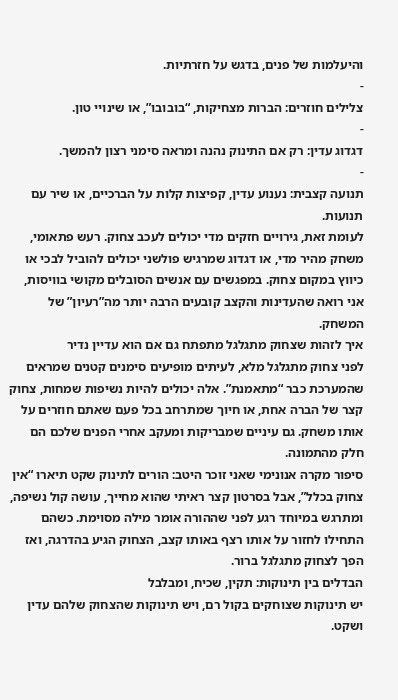והיעלמות של פנים, בדגש על חזרתיות.
-
צלילים חוזרים: הברות מצחיקות, “בובובו”, או שינויי טון.
-
דגדוג עדין: רק אם התינוק נהנה ומראה סימני רצון להמשך.
-
תנועה קצבית: נענוע עדין, קפיצות קלות על הברכיים, או שיר עם תנועות.
לעומת זאת, גירויים חזקים מדי יכולים לעכב צחוק. רעש פתאומי, משחק מהיר מדי, או דגדוג שמרגיש פולשני יכולים להוביל לבכי או כיווץ במקום צחוק. במפגשים עם אנשים הסובלים מקושי בוויסות, אני רואה שהעדינות והקצב קובעים הרבה יותר מה”רעיון” של המשחק.
איך לזהות שצחוק מתגלגל מתפתח גם אם הוא עדיין נדיר
לפני צחוק מתגלגל מלא, לעיתים מופיעים סימנים קטנים שמראים שהמערכת כבר “מתאמנת”. אלה יכולים להיות נשיפות שמחות, צחוק קצר של הברה אחת, או חיוך שמתרחב בכל פעם שאתם חוזרים על אותו משחק. גם עיניים שמבריקות ומעקב אחרי הפנים שלכם הם חלק מהתמונה.
סיפור מקרה אנונימי שאני זוכר היטב: הורים לתינוק שקט תיארו “אין צחוק בכלל”, אבל בסרטון קצר ראיתי שהוא מחייך, עושה קול נשיפה, ומתרגש במיוחד רגע לפני שההורה אומר מילה מסוימת. כשהם התחילו לחזור על אותו רצף באותו קצב, הצחוק הגיע בהדרגה, ואז הפך לצחוק מתגלגל ברור.
הבדלים בין תינוקות: תקין, שכיח, ומבלבל
יש תינוקות שצוחקים בקול רם, ויש תינוקות שהצחוק שלהם עדין ושקט.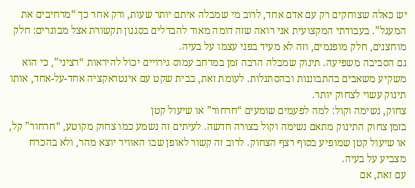יש כאלה שצוחקים רק עם אדם אחד, לרוב מי שמבלה איתם יותר שעות, ורק אחר כך “מרחיבים את המעגל”. בעבודתי המקצועית אני רואה שזה דומה מאוד להבדלים בסגנון תקשורת אצל מבוגרים: חלק מוחצנים, חלק מופנמים, וזה לא מעיד בפני עצמו על בעיה.
גם הסביבה משפיעה. תינוק שמבלה הרבה זמן במרחב עמוס גירויים יכול להיראות “רציני”, כי הוא משקיע משאבים בהתבוננות ובהסתגלות. לעומת זאת, בבית שקט עם אינטראקציה אחד-על-אחד, אותו תינוק עשוי לצחוק יותר.
צחוק, נשימה וקול: למה לפעמים שומעים “חרחור” או שיעול קטן
בזמן צחוק התינוק מתאם נשימה וקול בצורה חדשה. לעיתים זה נשמע כמו צחוק מקוטע, “חרחור” קל, או שיעול קטן שמופיע בסוף רצף הצחוק. לרוב זה קשור לאופן שבו האוויר יוצא מהר, ולא בהכרח מצביע על בעיה.
עם זאת, אם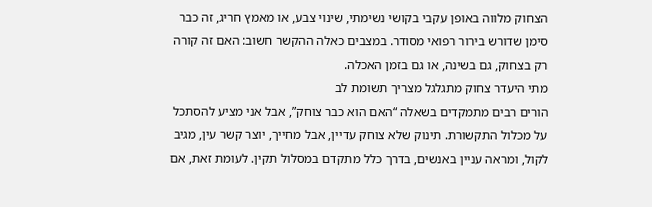הצחוק מלווה באופן עקבי בקושי נשימתי, שינוי צבע, או מאמץ חריג, זה כבר סימן שדורש בירור רפואי מסודר. במצבים כאלה ההקשר חשוב: האם זה קורה רק בצחוק, גם בשינה, או גם בזמן האכלה.
מתי היעדר צחוק מתגלגל מצריך תשומת לב
הורים רבים מתמקדים בשאלה “האם הוא כבר צוחק”, אבל אני מציע להסתכל על מכלול התקשורת. תינוק שלא צוחק עדיין, אבל מחייך, יוצר קשר עין, מגיב לקול, ומראה עניין באנשים, בדרך כלל מתקדם במסלול תקין. לעומת זאת, אם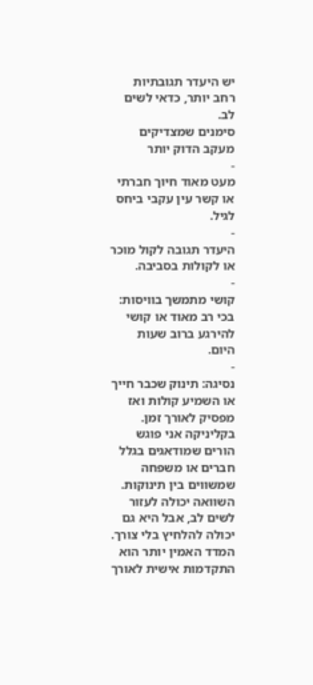יש היעדר תגובתיות רחב יותר, כדאי לשים לב.
סימנים שמצדיקים מעקב הדוק יותר
-
מעט מאוד חיוך חברתי או קשר עין עקבי ביחס לגיל.
-
היעדר תגובה לקול מוכר או לקולות בסביבה.
-
קושי מתמשך בוויסות: בכי רב מאוד או קושי להירגע ברוב שעות היום.
-
נסיגה: תינוק שכבר חייך או השמיע קולות ואז מפסיק לאורך זמן.
בקליניקה אני פוגש הורים שמודאגים בגלל חברים או משפחה שמשווים בין תינוקות. השוואה יכולה לעזור לשים לב, אבל היא גם יכולה להלחיץ בלי צורך. המדד האמין יותר הוא התקדמות אישית לאורך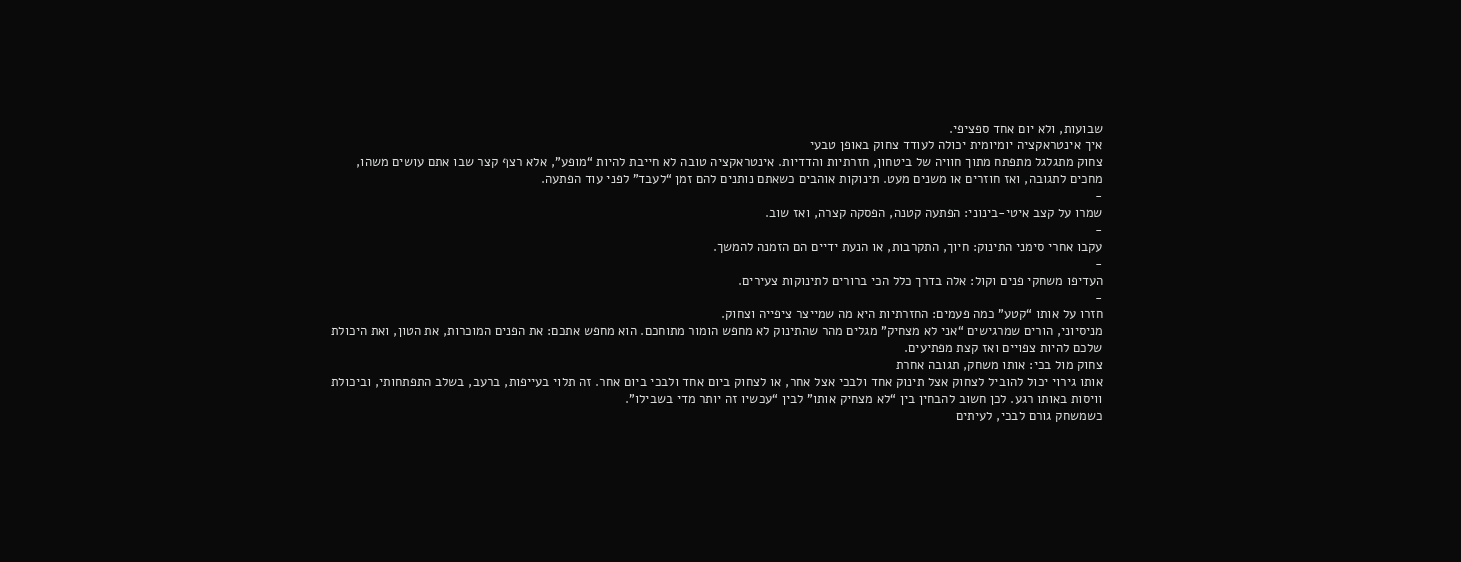שבועות, ולא יום אחד ספציפי.
איך אינטראקציה יומיומית יכולה לעודד צחוק באופן טבעי
צחוק מתגלגל מתפתח מתוך חוויה של ביטחון, חזרתיות והדדיות. אינטראקציה טובה לא חייבת להיות “מופע”, אלא רצף קצר שבו אתם עושים משהו, מחכים לתגובה, ואז חוזרים או משנים מעט. תינוקות אוהבים כשאתם נותנים להם זמן “לעבד” לפני עוד הפתעה.
-
שמרו על קצב איטי-בינוני: הפתעה קטנה, הפסקה קצרה, ואז שוב.
-
עקבו אחרי סימני התינוק: חיוך, התקרבות, או הנעת ידיים הם הזמנה להמשך.
-
העדיפו משחקי פנים וקול: אלה בדרך כלל הכי ברורים לתינוקות צעירים.
-
חזרו על אותו “קטע” כמה פעמים: החזרתיות היא מה שמייצר ציפייה וצחוק.
מניסיוני, הורים שמרגישים “אני לא מצחיק” מגלים מהר שהתינוק לא מחפש הומור מתוחכם. הוא מחפש אתכם: את הפנים המוכרות, את הטון, ואת היכולת שלכם להיות צפויים ואז קצת מפתיעים.
צחוק מול בכי: אותו משחק, תגובה אחרת
אותו גירוי יכול להוביל לצחוק אצל תינוק אחד ולבכי אצל אחר, או לצחוק ביום אחד ולבכי ביום אחר. זה תלוי בעייפות, ברעב, בשלב התפתחותי, וביכולת וויסות באותו רגע. לכן חשוב להבחין בין “לא מצחיק אותו” לבין “עכשיו זה יותר מדי בשבילו”.
כשמשחק גורם לבכי, לעיתים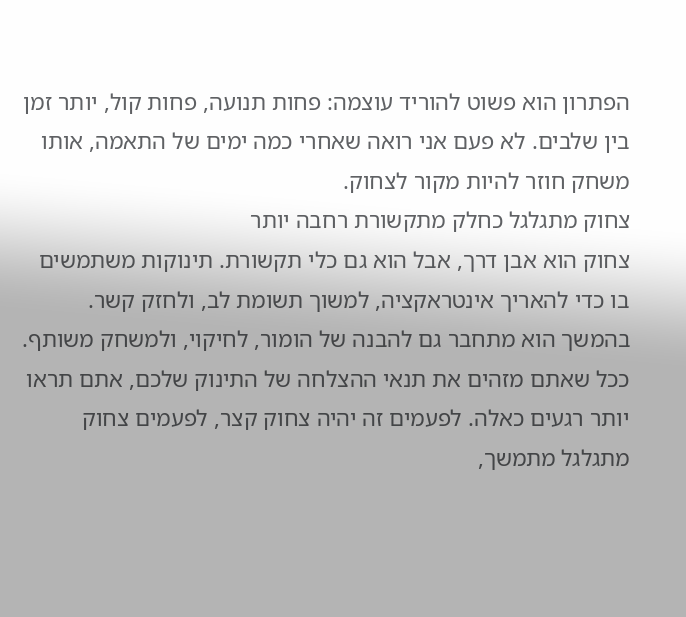הפתרון הוא פשוט להוריד עוצמה: פחות תנועה, פחות קול, יותר זמן בין שלבים. לא פעם אני רואה שאחרי כמה ימים של התאמה, אותו משחק חוזר להיות מקור לצחוק.
צחוק מתגלגל כחלק מתקשורת רחבה יותר
צחוק הוא אבן דרך, אבל הוא גם כלי תקשורת. תינוקות משתמשים בו כדי להאריך אינטראקציה, למשוך תשומת לב, ולחזק קשר. בהמשך הוא מתחבר גם להבנה של הומור, לחיקוי, ולמשחק משותף.
ככל שאתם מזהים את תנאי ההצלחה של התינוק שלכם, אתם תראו יותר רגעים כאלה. לפעמים זה יהיה צחוק קצר, לפעמים צחוק מתגלגל מתמשך,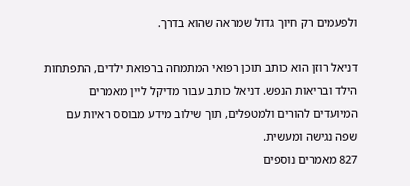ולפעמים רק חיוך גדול שמראה שהוא בדרך.

דניאל רוזן הוא כותב תוכן רפואי המתמחה ברפואת ילדים, התפתחות הילד ובריאות הנפש. דניאל כותב עבור מדיקל ליין מאמרים המיועדים להורים ולמטפלים, תוך שילוב מידע מבוסס ראיות עם שפה נגישה ומעשית.
827 מאמרים נוספים